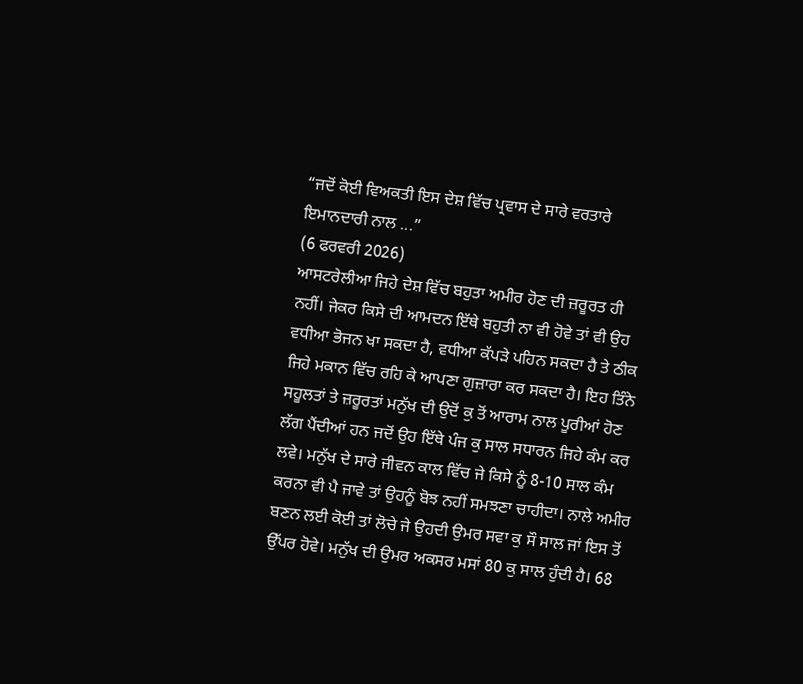“ਜਦੋਂ ਕੋਈ ਵਿਅਕਤੀ ਇਸ ਦੇਸ਼ ਵਿੱਚ ਪ੍ਰਵਾਸ ਦੇ ਸਾਰੇ ਵਰਤਾਰੇ ਇਮਾਨਦਾਰੀ ਨਾਲ ...”
(6 ਫਰਵਰੀ 2026)
ਆਸਟਰੇਲੀਆ ਜਿਹੇ ਦੇਸ਼ ਵਿੱਚ ਬਹੁਤਾ ਅਮੀਰ ਹੋਣ ਦੀ ਜ਼ਰੂਰਤ ਹੀ ਨਹੀਂ। ਜੇਕਰ ਕਿਸੇ ਦੀ ਆਮਦਨ ਇੱਥੇ ਬਹੁਤੀ ਨਾ ਵੀ ਹੋਵੇ ਤਾਂ ਵੀ ਉਹ ਵਧੀਆ ਭੋਜਨ ਖਾ ਸਕਦਾ ਹੈ, ਵਧੀਆ ਕੱਪੜੇ ਪਹਿਨ ਸਕਦਾ ਹੈ ਤੇ ਠੀਕ ਜਿਹੇ ਮਕਾਨ ਵਿੱਚ ਰਹਿ ਕੇ ਆਪਣਾ ਗੁਜ਼ਾਰਾ ਕਰ ਸਕਦਾ ਹੈ। ਇਹ ਤਿੰਨੇ ਸਹੂਲਤਾਂ ਤੇ ਜ਼ਰੂਰਤਾਂ ਮਨੁੱਖ ਦੀ ਉਦੋਂ ਕੁ ਤੋਂ ਆਰਾਮ ਨਾਲ ਪੂਰੀਆਂ ਹੋਣ ਲੱਗ ਪੈਂਦੀਆਂ ਹਨ ਜਦੋਂ ਉਹ ਇੱਥੇ ਪੰਜ ਕੁ ਸਾਲ ਸਧਾਰਨ ਜਿਹੇ ਕੰਮ ਕਰ ਲਵੇ। ਮਨੁੱਖ ਦੇ ਸਾਰੇ ਜੀਵਨ ਕਾਲ ਵਿੱਚ ਜੇ ਕਿਸੇ ਨੂੰ 8-10 ਸਾਲ ਕੰਮ ਕਰਨਾ ਵੀ ਪੈ ਜਾਵੇ ਤਾਂ ਉਹਨੂੰ ਬੋਝ ਨਹੀਂ ਸਮਝਣਾ ਚਾਹੀਦਾ। ਨਾਲੇ ਅਮੀਰ ਬਣਨ ਲਈ ਕੋਈ ਤਾਂ ਲੋਚੇ ਜੇ ਉਹਦੀ ਉਮਰ ਸਵਾ ਕੁ ਸੌ ਸਾਲ ਜਾਂ ਇਸ ਤੋਂ ਉੱਪਰ ਹੋਵੇ। ਮਨੁੱਖ ਦੀ ਉਮਰ ਅਕਸਰ ਮਸਾਂ 80 ਕੁ ਸਾਲ ਹੁੰਦੀ ਹੈ। 68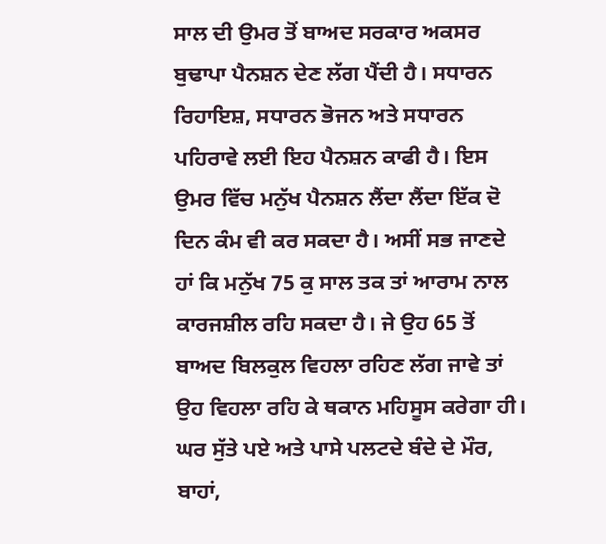ਸਾਲ ਦੀ ਉਮਰ ਤੋਂ ਬਾਅਦ ਸਰਕਾਰ ਅਕਸਰ ਬੁਢਾਪਾ ਪੈਨਸ਼ਨ ਦੇਣ ਲੱਗ ਪੈਂਦੀ ਹੈ। ਸਧਾਰਨ ਰਿਹਾਇਸ਼, ਸਧਾਰਨ ਭੋਜਨ ਅਤੇ ਸਧਾਰਨ ਪਹਿਰਾਵੇ ਲਈ ਇਹ ਪੈਨਸ਼ਨ ਕਾਫੀ ਹੈ। ਇਸ ਉਮਰ ਵਿੱਚ ਮਨੁੱਖ ਪੈਨਸ਼ਨ ਲੈਂਦਾ ਲੈਂਦਾ ਇੱਕ ਦੋ ਦਿਨ ਕੰਮ ਵੀ ਕਰ ਸਕਦਾ ਹੈ। ਅਸੀਂ ਸਭ ਜਾਣਦੇ ਹਾਂ ਕਿ ਮਨੁੱਖ 75 ਕੁ ਸਾਲ ਤਕ ਤਾਂ ਆਰਾਮ ਨਾਲ ਕਾਰਜਸ਼ੀਲ ਰਹਿ ਸਕਦਾ ਹੈ। ਜੇ ਉਹ 65 ਤੋਂ ਬਾਅਦ ਬਿਲਕੁਲ ਵਿਹਲਾ ਰਹਿਣ ਲੱਗ ਜਾਵੇ ਤਾਂ ਉਹ ਵਿਹਲਾ ਰਹਿ ਕੇ ਥਕਾਨ ਮਹਿਸੂਸ ਕਰੇਗਾ ਹੀ। ਘਰ ਸੁੱਤੇ ਪਏ ਅਤੇ ਪਾਸੇ ਪਲਟਦੇ ਬੰਦੇ ਦੇ ਮੌਰ, ਬਾਹਾਂ,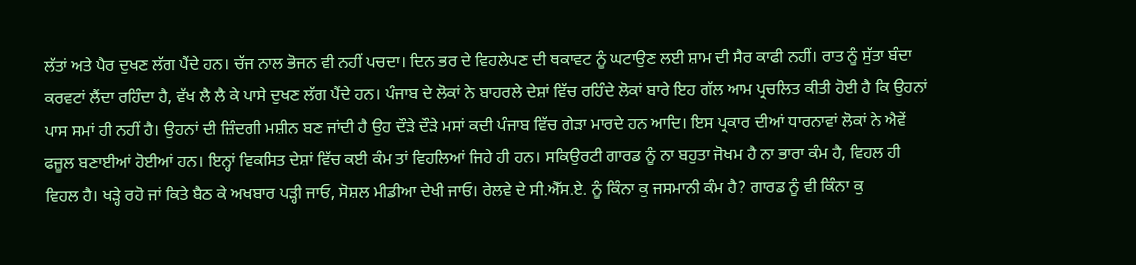ਲੱਤਾਂ ਅਤੇ ਪੈਰ ਦੁਖਣ ਲੱਗ ਪੈਂਦੇ ਹਨ। ਚੱਜ ਨਾਲ ਭੋਜਨ ਵੀ ਨਹੀਂ ਪਚਦਾ। ਦਿਨ ਭਰ ਦੇ ਵਿਹਲੇਪਣ ਦੀ ਥਕਾਵਟ ਨੂੰ ਘਟਾਉਣ ਲਈ ਸ਼ਾਮ ਦੀ ਸੈਰ ਕਾਫੀ ਨਹੀਂ। ਰਾਤ ਨੂੰ ਸੁੱਤਾ ਬੰਦਾ ਕਰਵਟਾਂ ਲੈਂਦਾ ਰਹਿੰਦਾ ਹੈ, ਵੱਖ ਲੈ ਲੈ ਕੇ ਪਾਸੇ ਦੁਖਣ ਲੱਗ ਪੈਂਦੇ ਹਨ। ਪੰਜਾਬ ਦੇ ਲੋਕਾਂ ਨੇ ਬਾਹਰਲੇ ਦੇਸ਼ਾਂ ਵਿੱਚ ਰਹਿੰਦੇ ਲੋਕਾਂ ਬਾਰੇ ਇਹ ਗੱਲ ਆਮ ਪ੍ਰਚਲਿਤ ਕੀਤੀ ਹੋਈ ਹੈ ਕਿ ਉਹਨਾਂ ਪਾਸ ਸਮਾਂ ਹੀ ਨਹੀਂ ਹੈ। ਉਹਨਾਂ ਦੀ ਜ਼ਿੰਦਗੀ ਮਸ਼ੀਨ ਬਣ ਜਾਂਦੀ ਹੈ ਉਹ ਦੌੜੇ ਦੌੜੇ ਮਸਾਂ ਕਦੀ ਪੰਜਾਬ ਵਿੱਚ ਗੇੜਾ ਮਾਰਦੇ ਹਨ ਆਦਿ। ਇਸ ਪ੍ਰਕਾਰ ਦੀਆਂ ਧਾਰਨਾਵਾਂ ਲੋਕਾਂ ਨੇ ਐਵੇਂ ਫਜ਼ੂਲ ਬਣਾਈਆਂ ਹੋਈਆਂ ਹਨ। ਇਨ੍ਹਾਂ ਵਿਕਸਿਤ ਦੇਸ਼ਾਂ ਵਿੱਚ ਕਈ ਕੰਮ ਤਾਂ ਵਿਹਲਿਆਂ ਜਿਹੇ ਹੀ ਹਨ। ਸਕਿਉਰਟੀ ਗਾਰਡ ਨੂੰ ਨਾ ਬਹੁਤਾ ਜੋਖਮ ਹੈ ਨਾ ਭਾਰਾ ਕੰਮ ਹੈ, ਵਿਹਲ ਹੀ ਵਿਹਲ ਹੈ। ਖੜ੍ਹੇ ਰਹੋ ਜਾਂ ਕਿਤੇ ਬੈਠ ਕੇ ਅਖਬਾਰ ਪੜ੍ਹੀ ਜਾਓ, ਸੋਸ਼ਲ ਮੀਡੀਆ ਦੇਖੀ ਜਾਓ। ਰੇਲਵੇ ਦੇ ਸੀ.ਐੱਸ.ਏ. ਨੂੰ ਕਿੰਨਾ ਕੁ ਜਸਮਾਨੀ ਕੰਮ ਹੈ? ਗਾਰਡ ਨੂੰ ਵੀ ਕਿੰਨਾ ਕੁ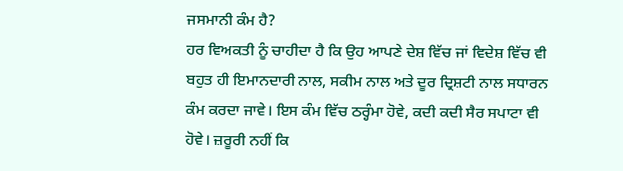ਜਸਮਾਨੀ ਕੰਮ ਹੈ?
ਹਰ ਵਿਅਕਤੀ ਨੂੰ ਚਾਹੀਦਾ ਹੈ ਕਿ ਉਹ ਆਪਣੇ ਦੇਸ਼ ਵਿੱਚ ਜਾਂ ਵਿਦੇਸ਼ ਵਿੱਚ ਵੀ ਬਹੁਤ ਹੀ ਇਮਾਨਦਾਰੀ ਨਾਲ, ਸਕੀਮ ਨਾਲ ਅਤੇ ਦੂਰ ਦ੍ਰਿਸ਼ਟੀ ਨਾਲ ਸਧਾਰਨ ਕੰਮ ਕਰਦਾ ਜਾਵੇ। ਇਸ ਕੰਮ ਵਿੱਚ ਠਰ੍ਹੰਮਾ ਹੋਵੇ, ਕਦੀ ਕਦੀ ਸੈਰ ਸਪਾਟਾ ਵੀ ਹੋਵੇ। ਜ਼ਰੂਰੀ ਨਹੀਂ ਕਿ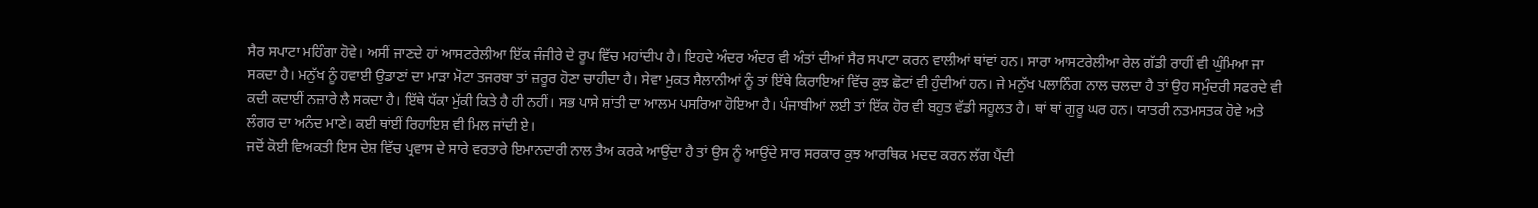ਸੈਰ ਸਪਾਟਾ ਮਹਿੰਗਾ ਹੋਵੇ। ਅਸੀਂ ਜਾਣਦੇ ਹਾਂ ਆਸਟਰੇਲੀਆ ਇੱਕ ਜੰਜੀਰੇ ਦੇ ਰੂਪ ਵਿੱਚ ਮਹਾਂਦੀਪ ਹੈ। ਇਹਦੇ ਅੰਦਰ ਅੰਦਰ ਵੀ ਅੰਤਾਂ ਦੀਆਂ ਸੈਰ ਸਪਾਟਾ ਕਰਨ ਵਾਲੀਆਂ ਥਾਂਵਾਂ ਹਨ। ਸਾਰਾ ਆਸਟਰੇਲੀਆ ਰੇਲ ਗੱਡੀ ਰਾਹੀਂ ਵੀ ਘੁੰਮਿਆ ਜਾ ਸਕਦਾ ਹੈ। ਮਨੁੱਖ ਨੂੰ ਹਵਾਈ ਉਡਾਣਾਂ ਦਾ ਮਾੜਾ ਮੋਟਾ ਤਜਰਬਾ ਤਾਂ ਜ਼ਰੂਰ ਹੋਣਾ ਚਾਹੀਦਾ ਹੈ। ਸੇਵਾ ਮੁਕਤ ਸੈਲਾਨੀਆਂ ਨੂੰ ਤਾਂ ਇੱਥੇ ਕਿਰਾਇਆਂ ਵਿੱਚ ਕੁਝ ਛੋਟਾਂ ਵੀ ਹੁੰਦੀਆਂ ਹਨ। ਜੇ ਮਨੁੱਖ ਪਲਾਨਿੰਗ ਨਾਲ ਚਲਦਾ ਹੈ ਤਾਂ ਉਹ ਸਮੁੰਦਰੀ ਸਫਰਦੇ ਵੀ ਕਦੀ ਕਦਾਈਂ ਨਜ਼ਾਰੇ ਲੈ ਸਕਦਾ ਹੈ। ਇੱਥੇ ਧੱਕਾ ਮੁੱਕੀ ਕਿਤੇ ਹੈ ਹੀ ਨਹੀਂ। ਸਭ ਪਾਸੇ ਸ਼ਾਂਤੀ ਦਾ ਆਲਮ ਪਸਰਿਆ ਹੋਇਆ ਹੈ। ਪੰਜਾਬੀਆਂ ਲਈ ਤਾਂ ਇੱਕ ਹੋਰ ਵੀ ਬਹੁਤ ਵੱਡੀ ਸਹੂਲਤ ਹੈ। ਥਾਂ ਥਾਂ ਗੁਰੂ ਘਰ ਹਨ। ਯਾਤਰੀ ਨਤਮਸਤਕ ਹੋਵੇ ਅਤੇ ਲੰਗਰ ਦਾ ਅਨੰਦ ਮਾਣੇ। ਕਈ ਥਾਂਈਂ ਰਿਹਾਇਸ਼ ਵੀ ਮਿਲ ਜਾਂਦੀ ਏ।
ਜਦੋਂ ਕੋਈ ਵਿਅਕਤੀ ਇਸ ਦੇਸ਼ ਵਿੱਚ ਪ੍ਰਵਾਸ ਦੇ ਸਾਰੇ ਵਰਤਾਰੇ ਇਮਾਨਦਾਰੀ ਨਾਲ ਤੈਅ ਕਰਕੇ ਆਉਂਦਾ ਹੈ ਤਾਂ ਉਸ ਨੂੰ ਆਉਂਦੇ ਸਾਰ ਸਰਕਾਰ ਕੁਝ ਆਰਥਿਕ ਮਦਦ ਕਰਨ ਲੱਗ ਪੈਂਦੀ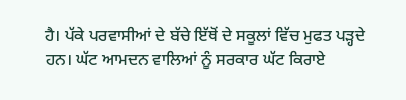ਹੈ। ਪੱਕੇ ਪਰਵਾਸੀਆਂ ਦੇ ਬੱਚੇ ਇੱਥੋਂ ਦੇ ਸਕੂਲਾਂ ਵਿੱਚ ਮੁਫਤ ਪੜ੍ਹਦੇ ਹਨ। ਘੱਟ ਆਮਦਨ ਵਾਲਿਆਂ ਨੂੰ ਸਰਕਾਰ ਘੱਟ ਕਿਰਾਏ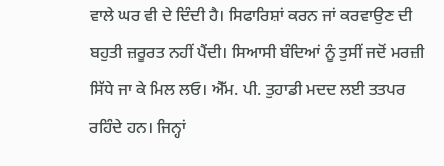ਵਾਲੇ ਘਰ ਵੀ ਦੇ ਦਿੰਦੀ ਹੈ। ਸਿਫਾਰਿਸ਼ਾਂ ਕਰਨ ਜਾਂ ਕਰਵਾਉਣ ਦੀ ਬਹੁਤੀ ਜ਼ਰੂਰਤ ਨਹੀਂ ਪੈਂਦੀ। ਸਿਆਸੀ ਬੰਦਿਆਂ ਨੂੰ ਤੁਸੀਂ ਜਦੋਂ ਮਰਜ਼ੀ ਸਿੱਧੇ ਜਾ ਕੇ ਮਿਲ ਲਓ। ਐੱਮ. ਪੀ. ਤੁਹਾਡੀ ਮਦਦ ਲਈ ਤਤਪਰ ਰਹਿੰਦੇ ਹਨ। ਜਿਨ੍ਹਾਂ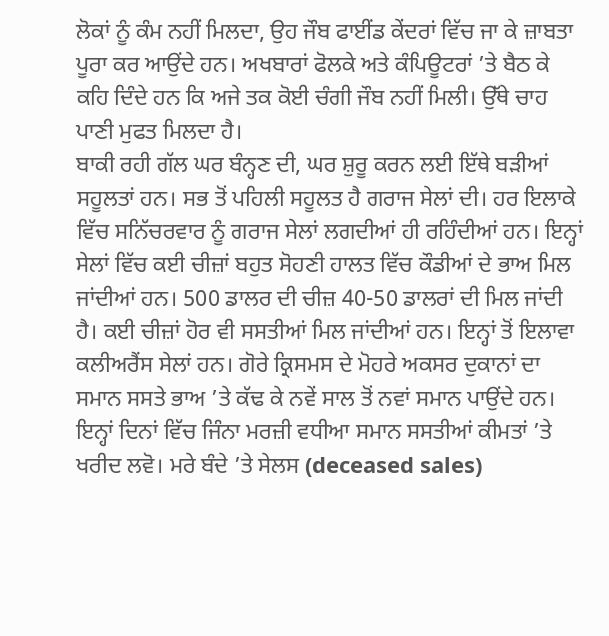ਲੋਕਾਂ ਨੂੰ ਕੰਮ ਨਹੀਂ ਮਿਲਦਾ, ਉਹ ਜੌਬ ਫਾਈਂਡ ਕੇਂਦਰਾਂ ਵਿੱਚ ਜਾ ਕੇ ਜ਼ਾਬਤਾ ਪੂਰਾ ਕਰ ਆਉਂਦੇ ਹਨ। ਅਖਬਾਰਾਂ ਫੋਲਕੇ ਅਤੇ ਕੰਪਿਊਟਰਾਂ ’ਤੇ ਬੈਠ ਕੇ ਕਹਿ ਦਿੰਦੇ ਹਨ ਕਿ ਅਜੇ ਤਕ ਕੋਈ ਚੰਗੀ ਜੌਬ ਨਹੀਂ ਮਿਲੀ। ਉੱਥੇ ਚਾਹ ਪਾਣੀ ਮੁਫਤ ਮਿਲਦਾ ਹੈ।
ਬਾਕੀ ਰਹੀ ਗੱਲ ਘਰ ਬੰਨ੍ਹਣ ਦੀ, ਘਰ ਸ਼ੁਰੂ ਕਰਨ ਲਈ ਇੱਥੇ ਬੜੀਆਂ ਸਹੂਲਤਾਂ ਹਨ। ਸਭ ਤੋਂ ਪਹਿਲੀ ਸਹੂਲਤ ਹੈ ਗਰਾਜ ਸੇਲਾਂ ਦੀ। ਹਰ ਇਲਾਕੇ ਵਿੱਚ ਸਨਿੱਚਰਵਾਰ ਨੂੰ ਗਰਾਜ ਸੇਲਾਂ ਲਗਦੀਆਂ ਹੀ ਰਹਿੰਦੀਆਂ ਹਨ। ਇਨ੍ਹਾਂ ਸੇਲਾਂ ਵਿੱਚ ਕਈ ਚੀਜ਼ਾਂ ਬਹੁਤ ਸੋਹਣੀ ਹਾਲਤ ਵਿੱਚ ਕੌਡੀਆਂ ਦੇ ਭਾਅ ਮਿਲ ਜਾਂਦੀਆਂ ਹਨ। 500 ਡਾਲਰ ਦੀ ਚੀਜ਼ 40-50 ਡਾਲਰਾਂ ਦੀ ਮਿਲ ਜਾਂਦੀ ਹੈ। ਕਈ ਚੀਜ਼ਾਂ ਹੋਰ ਵੀ ਸਸਤੀਆਂ ਮਿਲ ਜਾਂਦੀਆਂ ਹਨ। ਇਨ੍ਹਾਂ ਤੋਂ ਇਲਾਵਾ ਕਲੀਅਰੈਂਸ ਸੇਲਾਂ ਹਨ। ਗੋਰੇ ਕ੍ਰਿਸਮਸ ਦੇ ਮੋਹਰੇ ਅਕਸਰ ਦੁਕਾਨਾਂ ਦਾ ਸਮਾਨ ਸਸਤੇ ਭਾਅ ’ਤੇ ਕੱਢ ਕੇ ਨਵੇਂ ਸਾਲ ਤੋਂ ਨਵਾਂ ਸਮਾਨ ਪਾਉਂਦੇ ਹਨ। ਇਨ੍ਹਾਂ ਦਿਨਾਂ ਵਿੱਚ ਜਿੰਨਾ ਮਰਜ਼ੀ ਵਧੀਆ ਸਮਾਨ ਸਸਤੀਆਂ ਕੀਮਤਾਂ ’ਤੇ ਖਰੀਦ ਲਵੋ। ਮਰੇ ਬੰਦੇ ’ਤੇ ਸੇਲਸ (deceased sales)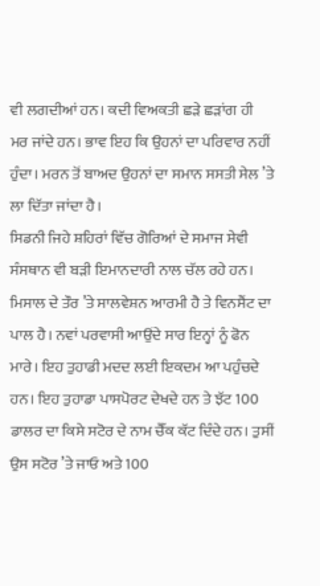ਵੀ ਲਗਦੀਆਂ ਹਨ। ਕਦੀ ਵਿਅਕਤੀ ਛੜੇ ਛੜਾਂਗ ਹੀ ਮਰ ਜਾਂਦੇ ਹਨ। ਭਾਵ ਇਹ ਕਿ ਉਹਨਾਂ ਦਾ ਪਰਿਵਾਰ ਨਹੀਂ ਹੁੰਦਾ। ਮਰਨ ਤੋਂ ਬਾਅਦ ਉਹਨਾਂ ਦਾ ਸਮਾਨ ਸਸਤੀ ਸੇਲ ’ਤੇ ਲਾ ਦਿੱਤਾ ਜਾਂਦਾ ਹੈ।
ਸਿਡਨੀ ਜਿਹੇ ਸ਼ਹਿਰਾਂ ਵਿੱਚ ਗੋਰਿਆਂ ਦੇ ਸਮਾਜ ਸੇਵੀ ਸੰਸਥਾਨ ਵੀ ਬੜੀ ਇਮਾਨਦਾਰੀ ਨਾਲ ਚੱਲ ਰਹੇ ਹਨ। ਮਿਸਾਲ ਦੇ ਤੌਰ ’ਤੇ ਸਾਲਵੇਸ਼ਨ ਆਰਮੀ ਹੈ ਤੇ ਵਿਨਸੈਂਟ ਦਾ ਪਾਲ ਹੈ। ਨਵਾਂ ਪਰਵਾਸੀ ਆਉਂਦੇ ਸਾਰ ਇਨ੍ਹਾਂ ਨੂੰ ਫੋਨ ਮਾਰੇ। ਇਹ ਤੁਹਾਡੀ ਮਦਦ ਲਈ ਇਕਦਮ ਆ ਪਹੁੰਚਦੇ ਹਨ। ਇਹ ਤੁਹਾਡਾ ਪਾਸਪੋਰਟ ਦੇਖਦੇ ਹਨ ਤੇ ਝੱਟ 100 ਡਾਲਰ ਦਾ ਕਿਸੇ ਸਟੋਰ ਦੇ ਨਾਮ ਚੈੱਕ ਕੱਟ ਦਿੰਦੇ ਹਨ। ਤੁਸੀਂ ਉਸ ਸਟੋਰ ’ਤੇ ਜਾਓ ਅਤੇ 100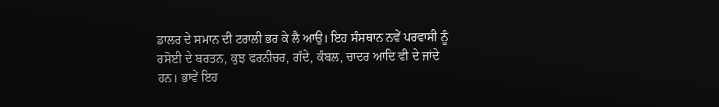ਡਾਲਰ ਦੇ ਸਮਾਨ ਦੀ ਟਰਾਲੀ ਭਰ ਕੇ ਲੈ ਆਉ। ਇਹ ਸੰਸਥਾਨ ਨਵੇਂ ਪਰਵਾਸੀ ਨੂੰ ਰਸੋਈ ਦੇ ਬਰਤਨ, ਕੁਝ ਫਰਨੀਚਰ, ਗੱਦੇ, ਕੰਬਲ, ਚਾਦਰ ਆਦਿ ਵੀ ਦੇ ਜਾਂਦੇ ਹਨ। ਭਾਵੇਂ ਇਹ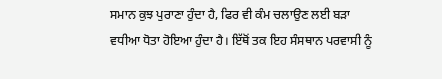ਸਮਾਨ ਕੁਝ ਪੁਰਾਣਾ ਹੁੰਦਾ ਹੈ, ਫਿਰ ਵੀ ਕੰਮ ਚਲਾਉਣ ਲਈ ਬੜਾ ਵਧੀਆ ਧੋਤਾ ਹੋਇਆ ਹੁੰਦਾ ਹੈ। ਇੱਥੋਂ ਤਕ ਇਹ ਸੰਸਥਾਨ ਪਰਵਾਸੀ ਨੂੰ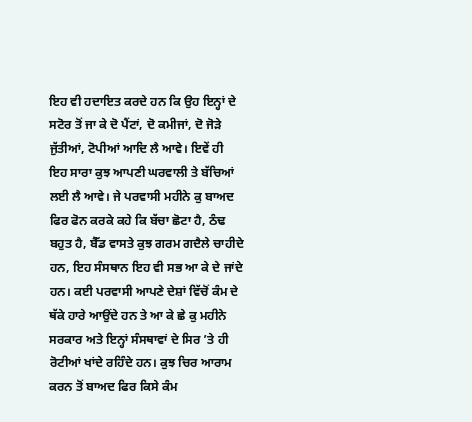ਇਹ ਵੀ ਹਦਾਇਤ ਕਰਦੇ ਹਨ ਕਿ ਉਹ ਇਨ੍ਹਾਂ ਦੇ ਸਟੋਰ ਤੋਂ ਜਾ ਕੇ ਦੋ ਪੈਂਟਾਂ, ਦੋ ਕਮੀਜਾਂ, ਦੋ ਜੋੜੇ ਜੁੱਤੀਆਂ, ਟੋਪੀਆਂ ਆਦਿ ਲੈ ਆਵੇ। ਇਵੇਂ ਹੀ ਇਹ ਸਾਰਾ ਕੁਝ ਆਪਣੀ ਘਰਵਾਲੀ ਤੇ ਬੱਚਿਆਂ ਲਈ ਲੈ ਆਵੇ। ਜੇ ਪਰਵਾਸੀ ਮਹੀਨੇ ਕੁ ਬਾਅਦ ਫਿਰ ਫੋਨ ਕਰਕੇ ਕਹੇ ਕਿ ਬੱਚਾ ਛੋਟਾ ਹੈ, ਠੰਢ ਬਹੁਤ ਹੈ, ਬੈੱਡ ਵਾਸਤੇ ਕੁਝ ਗਰਮ ਗਦੈਲੇ ਚਾਹੀਦੇ ਹਨ, ਇਹ ਸੰਸਥਾਨ ਇਹ ਵੀ ਸਭ ਆ ਕੇ ਦੇ ਜਾਂਦੇ ਹਨ। ਕਈ ਪਰਵਾਸੀ ਆਪਣੇ ਦੇਸ਼ਾਂ ਵਿੱਚੋਂ ਕੰਮ ਦੇ ਥੱਕੇ ਹਾਰੇ ਆਉਂਦੇ ਹਨ ਤੇ ਆ ਕੇ ਛੇ ਕੁ ਮਹੀਨੇ ਸਰਕਾਰ ਅਤੇ ਇਨ੍ਹਾਂ ਸੰਸਥਾਵਾਂ ਦੇ ਸਿਰ ’ਤੇ ਹੀ ਰੋਟੀਆਂ ਖਾਂਦੇ ਰਹਿੰਦੇ ਹਨ। ਕੁਝ ਚਿਰ ਆਰਾਮ ਕਰਨ ਤੋਂ ਬਾਅਦ ਫਿਰ ਕਿਸੇ ਕੰਮ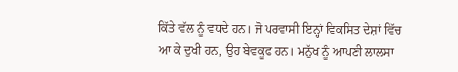ਕਿੱਤੇ ਵੱਲ ਨੂੰ ਵਧਦੇ ਹਨ। ਜੋ ਪਰਵਾਸੀ ਇਨ੍ਹਾਂ ਵਿਕਸਿਤ ਦੇਸ਼ਾਂ ਵਿੱਚ ਆ ਕੇ ਦੁਖੀ ਹਨ, ਉਹ ਬੇਵਕੂਫ ਹਨ। ਮਨੁੱਖ ਨੂੰ ਆਪਣੀ ਲਾਲਸਾ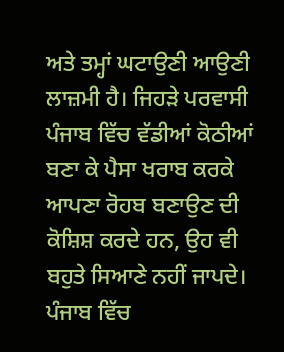ਅਤੇ ਤਮ੍ਹਾਂ ਘਟਾਉਣੀ ਆਉਣੀ ਲਾਜ਼ਮੀ ਹੈ। ਜਿਹੜੇ ਪਰਵਾਸੀ ਪੰਜਾਬ ਵਿੱਚ ਵੱਡੀਆਂ ਕੋਠੀਆਂ ਬਣਾ ਕੇ ਪੈਸਾ ਖਰਾਬ ਕਰਕੇ ਆਪਣਾ ਰੋਹਬ ਬਣਾਉਣ ਦੀ ਕੋਸ਼ਿਸ਼ ਕਰਦੇ ਹਨ, ਉਹ ਵੀ ਬਹੁਤੇ ਸਿਆਣੇ ਨਹੀਂ ਜਾਪਦੇ।
ਪੰਜਾਬ ਵਿੱਚ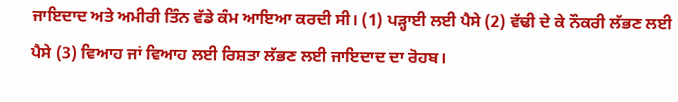ਜਾਇਦਾਦ ਅਤੇ ਅਮੀਰੀ ਤਿੰਨ ਵੱਡੇ ਕੰਮ ਆਇਆ ਕਰਦੀ ਸੀ। (1) ਪੜ੍ਹਾਈ ਲਈ ਪੈਸੇ (2) ਵੱਢੀ ਦੇ ਕੇ ਨੌਕਰੀ ਲੱਭਣ ਲਈ ਪੈਸੇ (3) ਵਿਆਹ ਜਾਂ ਵਿਆਹ ਲਈ ਰਿਸ਼ਤਾ ਲੱਭਣ ਲਈ ਜਾਇਦਾਦ ਦਾ ਰੋਹਬ।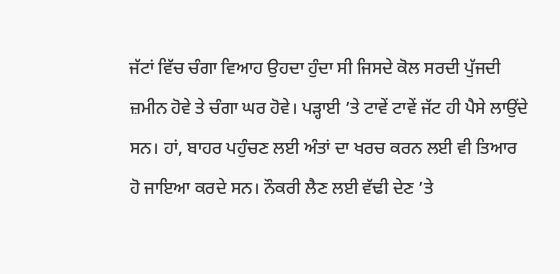ਜੱਟਾਂ ਵਿੱਚ ਚੰਗਾ ਵਿਆਹ ਉਹਦਾ ਹੁੰਦਾ ਸੀ ਜਿਸਦੇ ਕੋਲ ਸਰਦੀ ਪੁੱਜਦੀ ਜ਼ਮੀਨ ਹੋਵੇ ਤੇ ਚੰਗਾ ਘਰ ਹੋਵੇ। ਪੜ੍ਹਾਈ ’ਤੇ ਟਾਵੇਂ ਟਾਵੇਂ ਜੱਟ ਹੀ ਪੈਸੇ ਲਾਉਂਦੇ ਸਨ। ਹਾਂ, ਬਾਹਰ ਪਹੁੰਚਣ ਲਈ ਅੰਤਾਂ ਦਾ ਖਰਚ ਕਰਨ ਲਈ ਵੀ ਤਿਆਰ ਹੋ ਜਾਇਆ ਕਰਦੇ ਸਨ। ਨੌਕਰੀ ਲੈਣ ਲਈ ਵੱਢੀ ਦੇਣ ’ਤੇ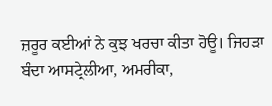ਜ਼ਰੂਰ ਕਈਆਂ ਨੇ ਕੁਝ ਖਰਚਾ ਕੀਤਾ ਹੋਊ। ਜਿਹੜਾ ਬੰਦਾ ਆਸਟ੍ਰੇਲੀਆ, ਅਮਰੀਕਾ,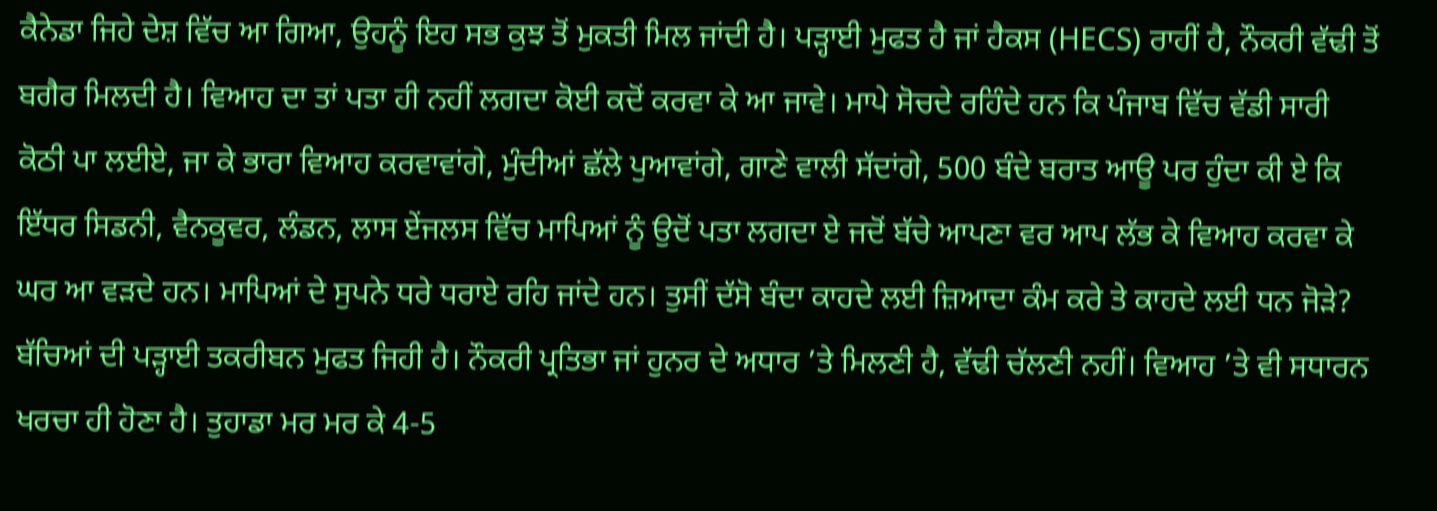ਕੈਨੇਡਾ ਜਿਹੇ ਦੇਸ਼ ਵਿੱਚ ਆ ਗਿਆ, ਉਹਨੂੰ ਇਹ ਸਭ ਕੁਝ ਤੋਂ ਮੁਕਤੀ ਮਿਲ ਜਾਂਦੀ ਹੈ। ਪੜ੍ਹਾਈ ਮੁਫਤ ਹੈ ਜਾਂ ਹੈਕਸ (HECS) ਰਾਹੀਂ ਹੈ, ਨੌਕਰੀ ਵੱਢੀ ਤੋਂ ਬਗੈਰ ਮਿਲਦੀ ਹੈ। ਵਿਆਹ ਦਾ ਤਾਂ ਪਤਾ ਹੀ ਨਹੀਂ ਲਗਦਾ ਕੋਈ ਕਦੋਂ ਕਰਵਾ ਕੇ ਆ ਜਾਵੇ। ਮਾਪੇ ਸੋਚਦੇ ਰਹਿੰਦੇ ਹਨ ਕਿ ਪੰਜਾਬ ਵਿੱਚ ਵੱਡੀ ਸਾਰੀ ਕੋਠੀ ਪਾ ਲਈਏ, ਜਾ ਕੇ ਭਾਰਾ ਵਿਆਹ ਕਰਵਾਵਾਂਗੇ, ਮੁੰਦੀਆਂ ਛੱਲੇ ਪੁਆਵਾਂਗੇ, ਗਾਣੇ ਵਾਲੀ ਸੱਦਾਂਗੇ, 500 ਬੰਦੇ ਬਰਾਤ ਆਊ ਪਰ ਹੁੰਦਾ ਕੀ ਏ ਕਿ ਇੱਧਰ ਸਿਡਨੀ, ਵੈਨਕੂਵਰ, ਲੰਡਨ, ਲਾਸ ਏਂਜਲਸ ਵਿੱਚ ਮਾਪਿਆਂ ਨੂੰ ਉਦੋਂ ਪਤਾ ਲਗਦਾ ਏ ਜਦੋਂ ਬੱਚੇ ਆਪਣਾ ਵਰ ਆਪ ਲੱਭ ਕੇ ਵਿਆਹ ਕਰਵਾ ਕੇ ਘਰ ਆ ਵੜਦੇ ਹਨ। ਮਾਪਿਆਂ ਦੇ ਸੁਪਨੇ ਧਰੇ ਧਰਾਏ ਰਹਿ ਜਾਂਦੇ ਹਨ। ਤੁਸੀਂ ਦੱਸੋ ਬੰਦਾ ਕਾਹਦੇ ਲਈ ਜ਼ਿਆਦਾ ਕੰਮ ਕਰੇ ਤੇ ਕਾਹਦੇ ਲਈ ਧਨ ਜੋੜੇ? ਬੱਚਿਆਂ ਦੀ ਪੜ੍ਹਾਈ ਤਕਰੀਬਨ ਮੁਫਤ ਜਿਹੀ ਹੈ। ਨੌਕਰੀ ਪ੍ਰਤਿਭਾ ਜਾਂ ਹੁਨਰ ਦੇ ਅਧਾਰ ’ਤੇ ਮਿਲਣੀ ਹੈ, ਵੱਢੀ ਚੱਲਣੀ ਨਹੀਂ। ਵਿਆਹ ’ਤੇ ਵੀ ਸਧਾਰਨ ਖਰਚਾ ਹੀ ਹੋਣਾ ਹੈ। ਤੁਹਾਡਾ ਮਰ ਮਰ ਕੇ 4-5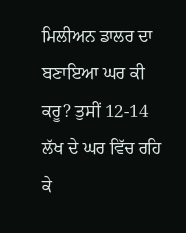ਮਿਲੀਅਨ ਡਾਲਰ ਦਾ ਬਣਾਇਆ ਘਰ ਕੀ ਕਰੂ? ਤੁਸੀਂ 12-14 ਲੱਖ ਦੇ ਘਰ ਵਿੱਚ ਰਹਿ ਕੇ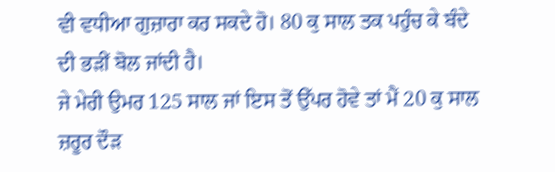ਵੀ ਵਧੀਆ ਗੁਜ਼ਾਰਾ ਕਰ ਸਕਦੇ ਹੋ। 80 ਕੁ ਸਾਲ ਤਕ ਪਹੁੰਚ ਕੇ ਬੰਦੇ ਦੀ ਭੜੀਂ ਬੋਲ ਜਾਂਦੀ ਹੈ।
ਜੇ ਮੇਰੀ ਉਮਰ 125 ਸਾਲ ਜਾਂ ਇਸ ਤੋਂ ਉੱਪਰ ਹੋਵੇ ਤਾਂ ਮੈਂ 20 ਕੁ ਸਾਲ ਜ਼ਰੂਰ ਦੌੜ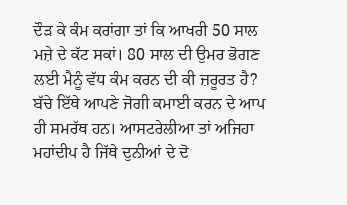ਦੌੜ ਕੇ ਕੰਮ ਕਰਾਂਗਾ ਤਾਂ ਕਿ ਆਖਰੀ 50 ਸਾਲ ਮਜ਼ੇ ਦੇ ਕੱਟ ਸਕਾਂ। 80 ਸਾਲ ਦੀ ਉਮਰ ਭੋਗਣ ਲਈ ਮੈਨੂੰ ਵੱਧ ਕੰਮ ਕਰਨ ਦੀ ਕੀ ਜ਼ਰੂਰਤ ਹੈ? ਬੱਚੇ ਇੱਥੇ ਆਪਣੇ ਜੋਗੀ ਕਮਾਈ ਕਰਨ ਦੇ ਆਪ ਹੀ ਸਮਰੱਥ ਹਨ। ਆਸਟਰੇਲੀਆ ਤਾਂ ਅਜਿਹਾ ਮਹਾਂਦੀਪ ਹੈ ਜਿੱਥੇ ਦੁਨੀਆਂ ਦੇ ਦੋ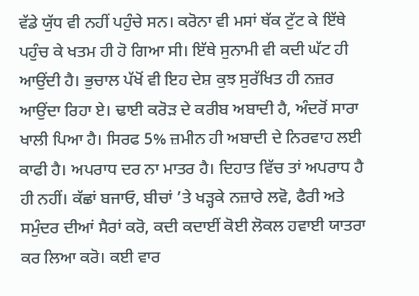ਵੱਡੇ ਯੁੱਧ ਵੀ ਨਹੀਂ ਪਹੁੰਚੇ ਸਨ। ਕਰੋਨਾ ਵੀ ਮਸਾਂ ਥੱਕ ਟੁੱਟ ਕੇ ਇੱਥੇ ਪਹੁੰਚ ਕੇ ਖਤਮ ਹੀ ਹੋ ਗਿਆ ਸੀ। ਇੱਥੇ ਸੁਨਾਮੀ ਵੀ ਕਦੀ ਘੱਟ ਹੀ ਆਉਂਦੀ ਹੈ। ਭੁਚਾਲ ਪੱਖੋਂ ਵੀ ਇਹ ਦੇਸ਼ ਕੁਝ ਸੁਰੱਖਿਤ ਹੀ ਨਜ਼ਰ ਆਉਂਦਾ ਰਿਹਾ ਏ। ਢਾਈ ਕਰੋੜ ਦੇ ਕਰੀਬ ਅਬਾਦੀ ਹੈ, ਅੰਦਰੋਂ ਸਾਰਾ ਖਾਲੀ ਪਿਆ ਹੈ। ਸਿਰਫ 5% ਜ਼ਮੀਨ ਹੀ ਅਬਾਦੀ ਦੇ ਨਿਰਵਾਹ ਲਈ ਕਾਫੀ ਹੈ। ਅਪਰਾਧ ਦਰ ਨਾ ਮਾਤਰ ਹੈ। ਦਿਹਾਤ ਵਿੱਚ ਤਾਂ ਅਪਰਾਧ ਹੈ ਹੀ ਨਹੀਂ। ਕੱਛਾਂ ਬਜਾਓ, ਬੀਚਾਂ ’ਤੇ ਖੜ੍ਹਕੇ ਨਜ਼ਾਰੇ ਲਵੋ, ਫੈਰੀ ਅਤੇ ਸਮੁੰਦਰ ਦੀਆਂ ਸੈਰਾਂ ਕਰੋ, ਕਦੀ ਕਦਾਈਂ ਕੋਈ ਲੋਕਲ ਹਵਾਈ ਯਾਤਰਾ ਕਰ ਲਿਆ ਕਰੋ। ਕਈ ਵਾਰ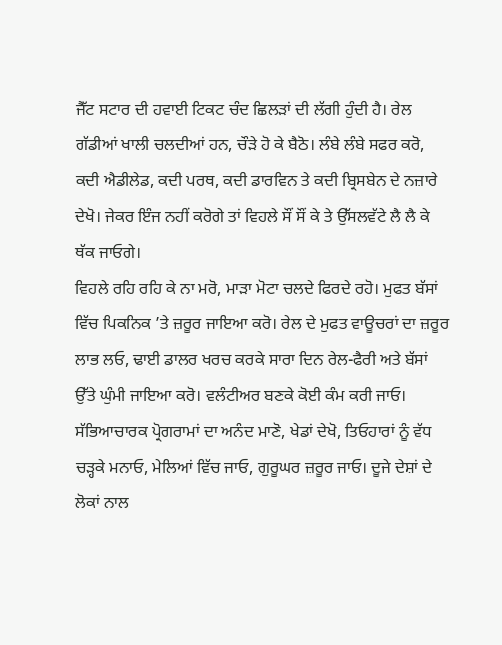ਜੈੱਟ ਸਟਾਰ ਦੀ ਹਵਾਈ ਟਿਕਟ ਚੰਦ ਛਿਲੜਾਂ ਦੀ ਲੱਗੀ ਹੁੰਦੀ ਹੈ। ਰੇਲ ਗੱਡੀਆਂ ਖਾਲੀ ਚਲਦੀਆਂ ਹਨ, ਚੌੜੇ ਹੋ ਕੇ ਬੈਠੋ। ਲੰਬੇ ਲੰਬੇ ਸਫਰ ਕਰੋ, ਕਦੀ ਐਡੀਲੇਡ, ਕਦੀ ਪਰਥ, ਕਦੀ ਡਾਰਵਿਨ ਤੇ ਕਦੀ ਬ੍ਰਿਸਬੇਨ ਦੇ ਨਜ਼ਾਰੇ ਦੇਖੋ। ਜੇਕਰ ਇੰਜ ਨਹੀਂ ਕਰੋਗੇ ਤਾਂ ਵਿਹਲੇ ਸੌਂ ਸੌਂ ਕੇ ਤੇ ਉੱਸਲਵੱਟੇ ਲੈ ਲੈ ਕੇ ਥੱਕ ਜਾਓਗੇ।
ਵਿਹਲੇ ਰਹਿ ਰਹਿ ਕੇ ਨਾ ਮਰੋ, ਮਾੜਾ ਮੋਟਾ ਚਲਦੇ ਫਿਰਦੇ ਰਹੋ। ਮੁਫਤ ਬੱਸਾਂ ਵਿੱਚ ਪਿਕਨਿਕ ’ਤੇ ਜ਼ਰੂਰ ਜਾਇਆ ਕਰੋ। ਰੇਲ ਦੇ ਮੁਫਤ ਵਾਊਚਰਾਂ ਦਾ ਜ਼ਰੂਰ ਲਾਭ ਲਓ, ਢਾਈ ਡਾਲਰ ਖਰਚ ਕਰਕੇ ਸਾਰਾ ਦਿਨ ਰੇਲ-ਫੈਰੀ ਅਤੇ ਬੱਸਾਂ ਉੱਤੇ ਘੁੰਮੀ ਜਾਇਆ ਕਰੋ। ਵਲੰਟੀਅਰ ਬਣਕੇ ਕੋਈ ਕੰਮ ਕਰੀ ਜਾਓ। ਸੱਭਿਆਚਾਰਕ ਪ੍ਰੋਗਰਾਮਾਂ ਦਾ ਅਨੰਦ ਮਾਣੋ, ਖੇਡਾਂ ਦੇਖੋ, ਤਿਓਹਾਰਾਂ ਨੂੰ ਵੱਧ ਚੜ੍ਹਕੇ ਮਨਾਓ, ਮੇਲਿਆਂ ਵਿੱਚ ਜਾਓ, ਗੁਰੂਘਰ ਜ਼ਰੂਰ ਜਾਓ। ਦੂਜੇ ਦੇਸ਼ਾਂ ਦੇ ਲੋਕਾਂ ਨਾਲ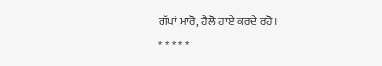ਗੱਪਾਂ ਮਾਰੋ, ਹੈਲੋ ਹਾਏ ਕਰਦੇ ਰਹੋ।
* * * * *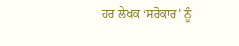ਹਰ ਲੇਖਕ ‘ਸਰੋਕਾਰ’ ਨੂੰ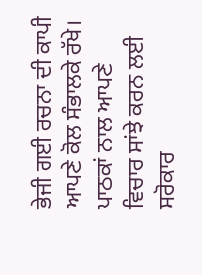ਭੇਜੀ ਗਈ ਰਚਨਾ ਦੀ ਕਾਪੀ ਆਪਣੇ ਕੋਲ ਸੰਭਾਲਕੇ ਰੱਖੇ।
ਪਾਠਕਾਂ ਨਾਲ ਆਪਣੇ ਵਿਚਾਰ ਸਾਂਝੇ ਕਰਨ ਲਈ ਸਰੋਕਾਰ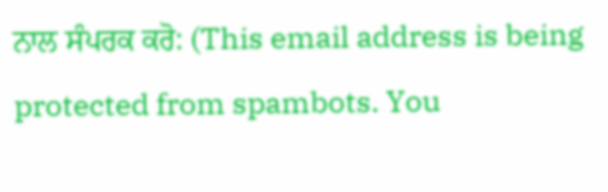ਨਾਲ ਸੰਪਰਕ ਕਰੋ: (This email address is being protected from spambots. You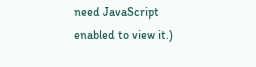need JavaScript enabled to view it.)